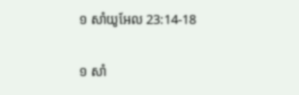១ សាំយូអែល 23:14-18

១ សាំ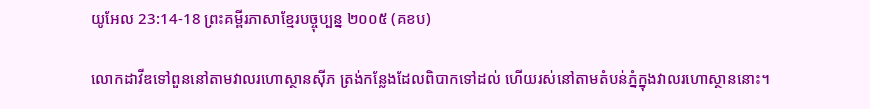យូអែល 23:14-18 ព្រះគម្ពីរភាសាខ្មែរបច្ចុប្បន្ន ២០០៥ (គខប)

លោកដាវីឌទៅពួននៅតាមវាលរហោ‌ស្ថានស៊ីភ ត្រង់កន្លែងដែលពិបាកទៅដល់ ហើយរស់នៅតាមតំបន់ភ្នំក្នុងវាលរហោ‌ស្ថាននោះ។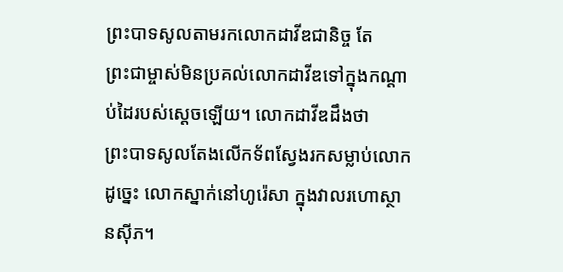ព្រះ‌បាទសូលតាមរកលោកដាវីឌជានិច្ច តែព្រះ‌ជាម្ចាស់មិនប្រគល់លោកដាវីឌទៅក្នុងកណ្ដាប់ដៃរបស់ស្ដេចឡើយ។ លោកដាវីឌដឹងថា ព្រះ‌បាទសូលតែងលើកទ័ពស្វែងរកសម្លាប់លោក ដូច្នេះ លោកស្នាក់នៅហូរ៉េ‌សា ក្នុងវាលរហោ‌ស្ថានស៊ីភ។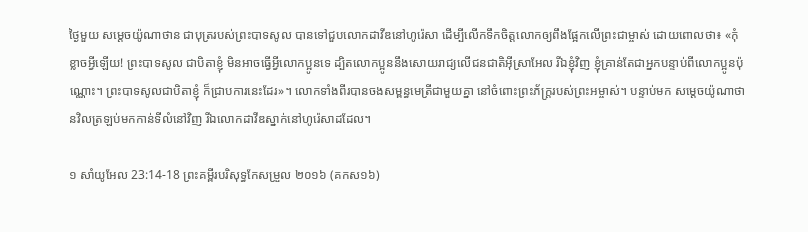ថ្ងៃមួយ សម្ដេចយ៉ូណា‌ថាន ជាបុត្ររបស់ព្រះ‌បាទសូល បានទៅជួបលោកដាវីឌនៅហូរ៉េ‌សា ដើម្បីលើកទឹកចិត្តលោកឲ្យពឹងផ្អែកលើព្រះ‌ជាម្ចាស់ ដោយពោលថា៖ «កុំខ្លាចអ្វីឡើយ! ព្រះ‌បាទសូល ជាបិតាខ្ញុំ មិនអាចធ្វើអ្វីលោកប្អូនទេ ដ្បិតលោកប្អូននឹងសោយរាជ្យលើជន‌ជាតិអ៊ីស្រា‌អែល រីឯខ្ញុំវិញ ខ្ញុំគ្រាន់តែជាអ្នកបន្ទាប់ពីលោកប្អូនប៉ុណ្ណោះ។ ព្រះ‌បាទសូលជាបិតាខ្ញុំ ក៏ជ្រាបការនេះដែរ»។ លោកទាំងពីរបានចងសម្ពន្ធ‌មេត្រីជាមួយគ្នា នៅចំពោះព្រះ‌ភ័ក្ត្ររបស់ព្រះ‌អម្ចាស់។ បន្ទាប់មក សម្ដេចយ៉ូណា‌ថានវិលត្រឡប់មកកាន់ទីលំ‌នៅវិញ រីឯលោកដាវីឌស្នាក់នៅហូរ៉េ‌សាដដែល។

១ សាំយូអែល 23:14-18 ព្រះគម្ពីរបរិសុទ្ធកែសម្រួល ២០១៦ (គកស១៦)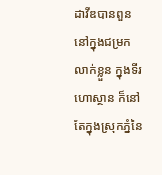ដាវីឌបានពួននៅក្នុងជម្រកលាក់ខ្លួន ក្នុងទីរហោ‌ស្ថាន ក៏នៅតែក្នុងស្រុកភ្នំនៃ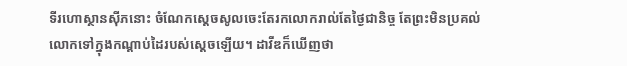ទីរហោ‌ស្ថានស៊ីភនោះ ចំណែកស្តេចសូលចេះតែរកលោករាល់តែថ្ងៃជា‌និច្ច តែព្រះមិនប្រគល់លោកទៅក្នុងកណ្ដាប់ដៃរបស់ស្តេចឡើយ។ ដាវីឌក៏ឃើញថា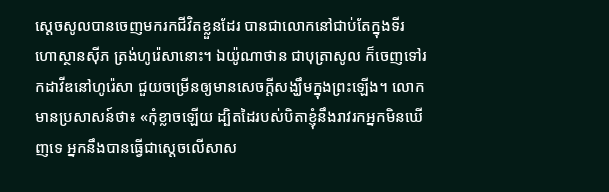ស្ដេចសូលបានចេញមករកជីវិតខ្លួនដែរ បានជាលោកនៅជាប់តែក្នុងទីរហោ‌ស្ថានស៊ីភ ត្រង់ហូរ៉េសានោះ។ ឯយ៉ូណា‌ថាន ជាបុត្រាសូល ក៏ចេញទៅរកដាវីឌនៅហូរ៉េសា ជួយចម្រើនឲ្យមានសេចក្ដីសង្ឃឹមក្នុងព្រះឡើង។ លោកមានប្រ‌សាសន៍ថា៖ «កុំខ្លាចឡើយ ដ្បិតដៃរបស់បិតាខ្ញុំនឹងរាវរកអ្នកមិនឃើញទេ អ្នកនឹងបានធ្វើជាស្តេចលើសាស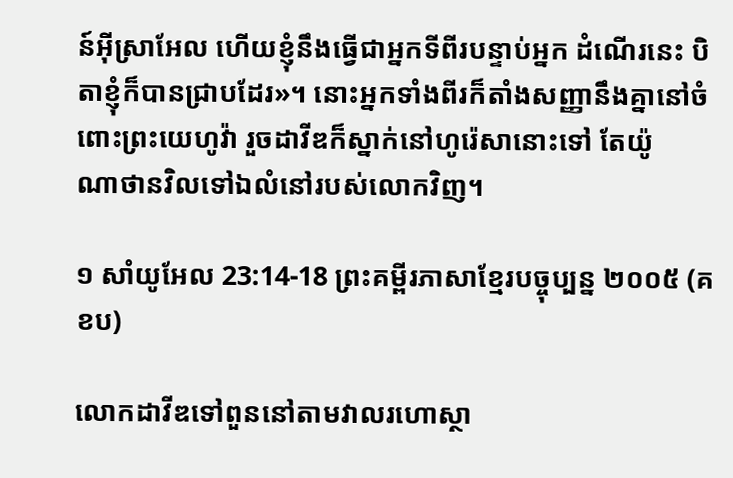ន៍អ៊ីស្រា‌អែល ហើយខ្ញុំនឹងធ្វើជាអ្នកទីពីរបន្ទាប់អ្នក ដំណើរនេះ បិតាខ្ញុំក៏បានជ្រាបដែរ»។ នោះអ្នកទាំងពីរក៏តាំងសញ្ញានឹងគ្នានៅចំពោះព្រះ‌យេហូវ៉ា រួចដាវីឌក៏ស្នាក់នៅហូរ៉េសានោះទៅ តែយ៉ូណា‌ថានវិលទៅឯលំ‌នៅរបស់លោកវិញ។

១ សាំយូអែល 23:14-18 ព្រះគម្ពីរភាសាខ្មែរបច្ចុប្បន្ន ២០០៥ (គខប)

លោកដាវីឌទៅពួននៅតាមវាលរហោ‌ស្ថា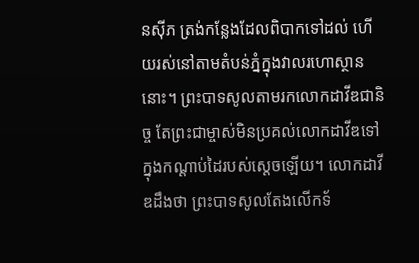នស៊ីភ ត្រង់កន្លែងដែលពិបាកទៅដល់ ហើយរស់នៅតាមតំបន់ភ្នំក្នុងវាលរហោ‌ស្ថាននោះ។ ព្រះ‌បាទសូលតាមរកលោកដាវីឌជានិច្ច តែព្រះ‌ជាម្ចាស់មិនប្រគល់លោកដាវីឌទៅក្នុងកណ្ដាប់ដៃរបស់ស្ដេចឡើយ។ លោកដាវីឌដឹងថា ព្រះ‌បាទសូលតែងលើកទ័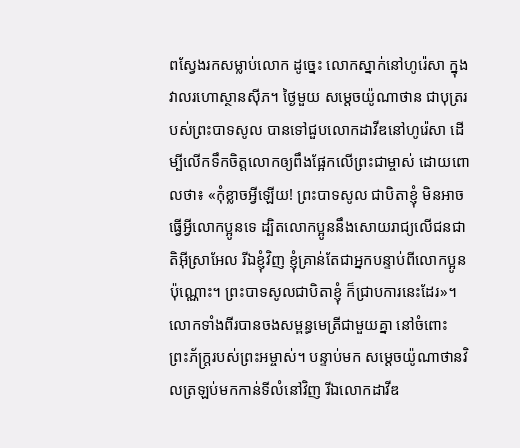ពស្វែងរកសម្លាប់លោក ដូច្នេះ លោកស្នាក់នៅហូរ៉េ‌សា ក្នុងវាលរហោ‌ស្ថានស៊ីភ។ ថ្ងៃមួយ សម្ដេចយ៉ូណា‌ថាន ជាបុត្ររបស់ព្រះ‌បាទសូល បានទៅជួបលោកដាវីឌនៅហូរ៉េ‌សា ដើម្បីលើកទឹកចិត្តលោកឲ្យពឹងផ្អែកលើព្រះ‌ជាម្ចាស់ ដោយពោលថា៖ «កុំខ្លាចអ្វីឡើយ! ព្រះ‌បាទសូល ជាបិតាខ្ញុំ មិនអាចធ្វើអ្វីលោកប្អូនទេ ដ្បិតលោកប្អូននឹងសោយរាជ្យលើជន‌ជាតិអ៊ីស្រា‌អែល រីឯខ្ញុំវិញ ខ្ញុំគ្រាន់តែជាអ្នកបន្ទាប់ពីលោកប្អូនប៉ុណ្ណោះ។ ព្រះ‌បាទសូលជាបិតាខ្ញុំ ក៏ជ្រាបការនេះដែរ»។ លោកទាំងពីរបានចងសម្ពន្ធ‌មេត្រីជាមួយគ្នា នៅចំពោះព្រះ‌ភ័ក្ត្ររបស់ព្រះ‌អម្ចាស់។ បន្ទាប់មក សម្ដេចយ៉ូណា‌ថានវិលត្រឡប់មកកាន់ទីលំ‌នៅវិញ រីឯលោកដាវីឌ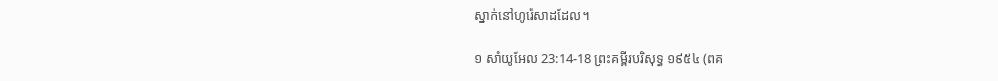ស្នាក់នៅហូរ៉េ‌សាដដែល។

១ សាំយូអែល 23:14-18 ព្រះគម្ពីរបរិសុទ្ធ ១៩៥៤ (ពគ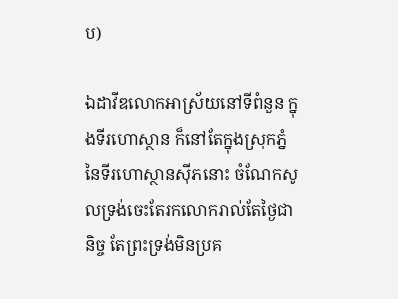ប)

ឯដាវីឌលោកអាស្រ័យនៅទីពំនួន ក្នុងទីរហោ‌ស្ថាន ក៏នៅតែក្នុងស្រុកភ្នំនៃទីរហោ‌ស្ថានស៊ីភនោះ ចំណែកសូលទ្រង់ចេះតែរកលោករាល់តែថ្ងៃជានិច្ច តែព្រះ‌ទ្រង់មិនប្រគ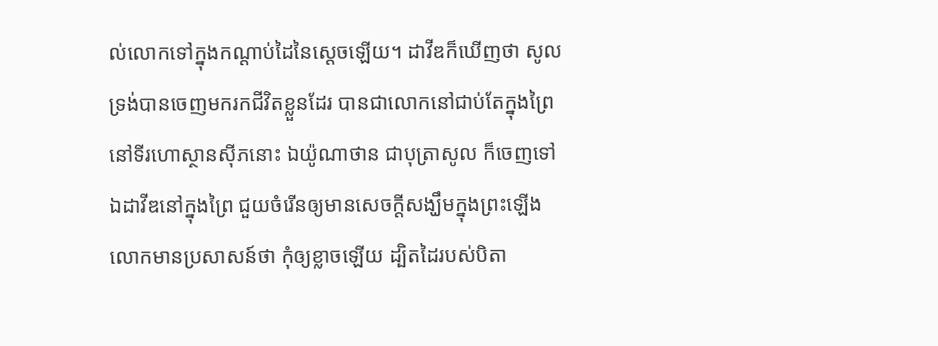ល់លោកទៅក្នុងកណ្តាប់ដៃនៃស្តេចឡើយ។ ដាវីឌក៏ឃើញថា សូលទ្រង់បានចេញមករកជីវិតខ្លួនដែរ បានជាលោកនៅជាប់តែក្នុងព្រៃនៅទីរហោ‌ស្ថានស៊ីភនោះ ឯយ៉ូណា‌ថាន ជាបុត្រាសូល ក៏ចេញទៅឯដាវីឌនៅក្នុងព្រៃ ជួយចំរើនឲ្យមានសេចក្ដីសង្ឃឹមក្នុងព្រះឡើង លោកមានប្រសាសន៍ថា កុំឲ្យខ្លាចឡើយ ដ្បិតដៃរបស់បិតា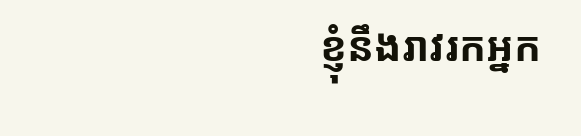ខ្ញុំនឹងរាវរកអ្នក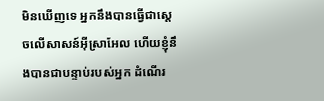មិនឃើញទេ អ្នកនឹងបានធ្វើជាស្តេចលើសាសន៍អ៊ីស្រាអែល ហើយខ្ញុំនឹងបានជាបន្ទាប់របស់អ្នក ដំណើរ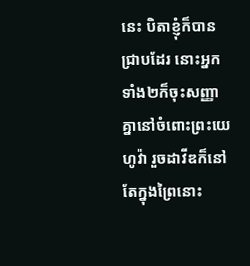នេះ បិតាខ្ញុំក៏បានជ្រាបដែរ នោះអ្នកទាំង២ក៏ចុះសញ្ញាគ្នានៅចំពោះព្រះ‌យេហូវ៉ា រួចដាវីឌក៏នៅតែក្នុងព្រៃនោះ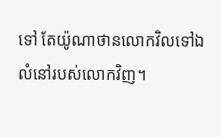ទៅ តែយ៉ូណា‌ថានលោកវិលទៅឯលំនៅរបស់លោកវិញ។